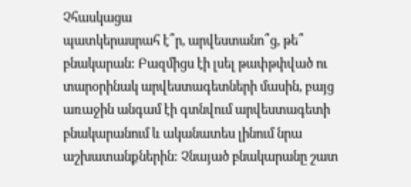Չհասկացա
պատկերասրահ է՞ր, արվեստանո՞ց, թե՞ բնակարան: Բազմիցս էի լսել թափթփված ու
տարօրինակ արվեստագետների մասին, բայց առաջին անգամ էի գտնվում արվեստագետի
բնակարանում և ականատես լինում նրա աշխատանքներին: Չնայած բնակարանը շատ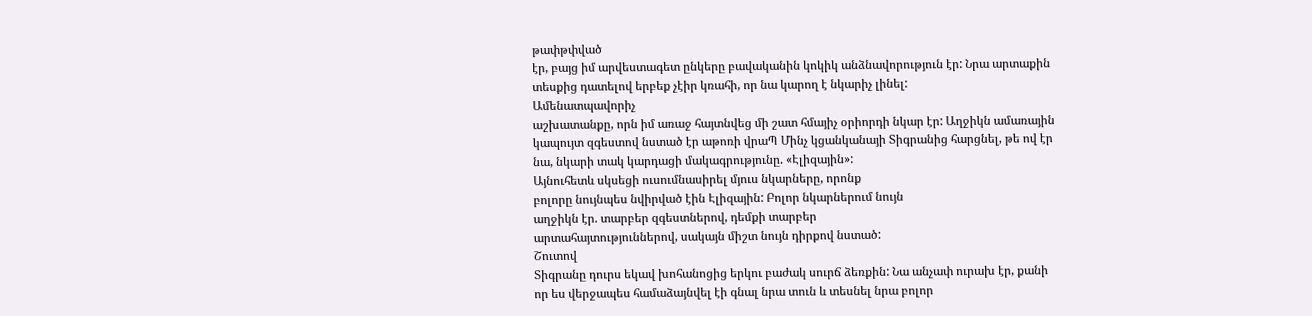թափթփված
էր, բայց իմ արվեստագետ ընկերը բավականին կոկիկ անձնավորություն էր: Նրա արտաքին
տեսքից դատելով երբեք չէիր կռահի, որ նա կարող է նկարիչ լինել:
Ամենատպավորիչ
աշխատանքը, որն իմ առաջ հայտնվեց մի շատ հմայիչ օրիորդի նկար էր: Աղջիկն ամառային
կապույտ զգեստով նստած էր աթոռի վրաՊ Մինչ կցանկանայի Տիգրանից հարցնել, թե ով էր
նա, նկարի տակ կարդացի մակագրությունը. «Էլիզային»:
Այնուհետև սկսեցի ուսումնասիրել մյուս նկարները, որոնք
բոլորը նույնպես նվիրված էին Էլիզային: Բոլոր նկարներում նույն
աղջիկն էր. տարբեր զգեստներով, դեմքի տարբեր
արտահայտություններով, սակայն միշտ նույն դիրքով նստած:
Շուտով
Տիգրանը դուրս եկավ խոհանոցից երկու բաժակ սուրճ ձեռքին: Նա անչափ ուրախ էր, քանի
որ ես վերջապես համաձայնվել էի գնալ նրա տուն և տեսնել նրա բոլոր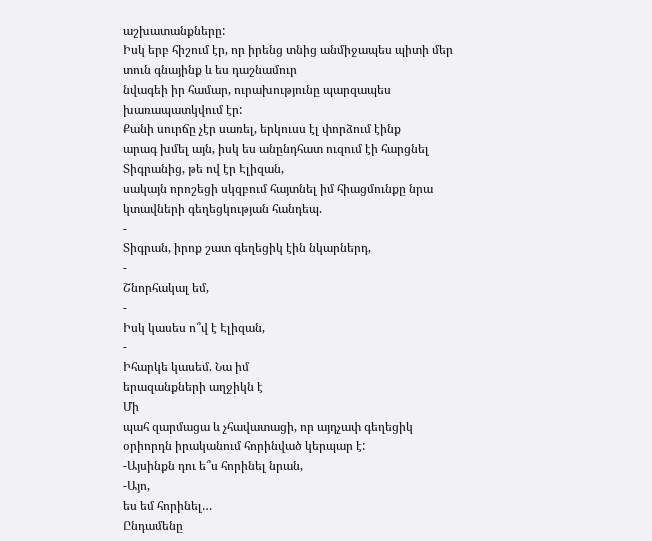աշխատանքները:
Իսկ երբ հիշում էր, որ իրենց տնից անմիջապես պիտի մեր տուն գնայինք և ես դաշնամուր
նվագեի իր համար, ուրախությունը պարզապես
խառապատկվում էր:
Քանի սուրճը չէր սառել, երկուսս էլ փորձում էինք
արագ խմել այն, իսկ ես անընդհատ ուզում էի հարցնել Տիգրանից, թե ով էր Էլիզան,
սակայն որոշեցի սկզբում հայտնել իմ հիացմունքը նրա կտավների գեղեցկության հանդեպ.
-
Տիգրան, իրոք շատ գեղեցիկ էին նկարներդ,
-
Շնորհակալ եմ,
-
Իսկ կասես ո՞վ է Էլիզան,
-
Իհարկե կասեմ. Նա իմ
երազանքների աղջիկն է
Մի
պահ զարմացա և չհավատացի, որ այդչափ գեղեցիկ օրիորդն իրականում հորինված կերպար է:
-Այսինքն դու ե՞ս հորինել նրան,
-Այո,
ես եմ հորինել…
Ընդամենը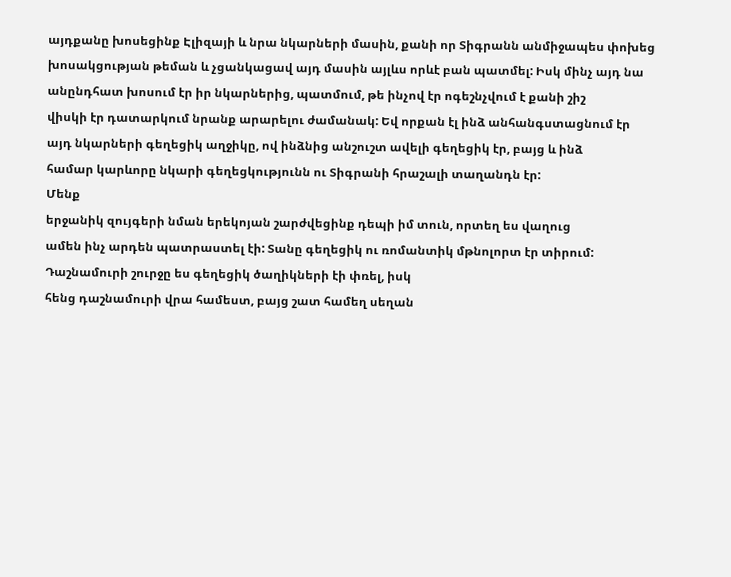այդքանը խոսեցինք Էլիզայի և նրա նկարների մասին, քանի որ Տիգրանն անմիջապես փոխեց
խոսակցության թեման և չցանկացավ այդ մասին այլևս որևէ բան պատմել: Իսկ մինչ այդ նա
անընդհատ խոսում էր իր նկարներից, պատմում, թե ինչով էր ոգեշնչվում է քանի շիշ
վիսկի էր դատարկում նրանք արարելու ժամանակ: Եվ որքան էլ ինձ անհանգստացնում էր
այդ նկարների գեղեցիկ աղջիկը, ով ինձնից անշուշտ ավելի գեղեցիկ էր, բայց և ինձ
համար կարևորը նկարի գեղեցկությունն ու Տիգրանի հրաշալի տաղանդն էր:
Մենք
երջանիկ զույգերի նման երեկոյան շարժվեցինք դեպի իմ տուն, որտեղ ես վաղուց
ամեն ինչ արդեն պատրաստել էի: Տանը գեղեցիկ ու ռոմանտիկ մթնոլորտ էր տիրում:
Դաշնամուրի շուրջը ես գեղեցիկ ծաղիկների էի փռել, իսկ
հենց դաշնամուրի վրա համեստ, բայց շատ համեղ սեղան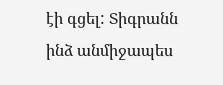էի գցել: Տիգրանն ինձ անմիջապես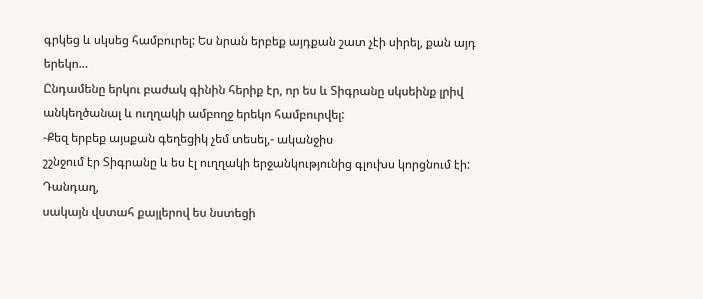գրկեց և սկսեց համբուրել: Ես նրան երբեք այդքան շատ չէի սիրել, քան այդ
երեկո…
Ընդամենը երկու բաժակ գինին հերիք էր, որ ես և Տիգրանը սկսեինք լրիվ անկեղծանալ և ուղղակի ամբողջ երեկո համբուրվել:
-Քեզ երբեք այսքան գեղեցիկ չեմ տեսել,- ականջիս
շշնջում էր Տիգրանը և ես էլ ուղղակի երջանկությունից գլուխս կորցնում էի:
Դանդաղ,
սակայն վստահ քայլերով ես նստեցի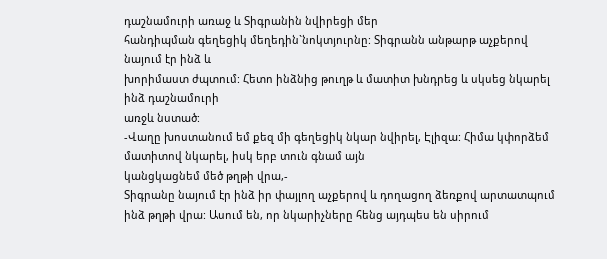դաշնամուրի առաջ և Տիգրանին նվիրեցի մեր
հանդիպման գեղեցիկ մեղեդին`նոկտյուրնը: Տիգրանն անթարթ աչքերով նայում էր ինձ և
խորիմաստ ժպտում: Հետո ինձնից թուղթ և մատիտ խնդրեց և սկսեց նկարել ինձ դաշնամուրի
առջև նստած:
-Վաղը խոստանում եմ քեզ մի գեղեցիկ նկար նվիրել, Էլիզա: Հիմա կփորձեմ մատիտով նկարել, իսկ երբ տուն գնամ այն
կանցկացնեմ մեծ թղթի վրա,-
Տիգրանը նայում էր ինձ իր փայլող աչքերով և դողացող ձեռքով արտատպում ինձ թղթի վրա: Ասում են, որ նկարիչները հենց այդպես են սիրում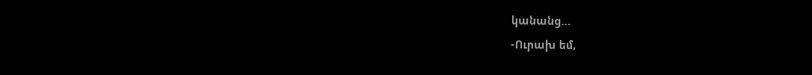կանանց…
-Ուրախ եմ,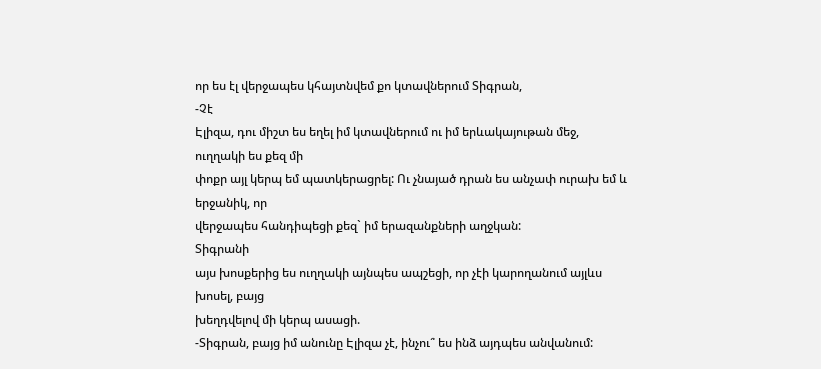որ ես էլ վերջապես կհայտնվեմ քո կտավներում Տիգրան,
-Չէ
Էլիզա, դու միշտ ես եղել իմ կտավներում ու իմ երևակայութան մեջ, ուղղակի ես քեզ մի
փոքր այլ կերպ եմ պատկերացրել: Ու չնայած դրան ես անչափ ուրախ եմ և երջանիկ, որ
վերջապես հանդիպեցի քեզ` իմ երազանքների աղջկան:
Տիգրանի
այս խոսքերից ես ուղղակի այնպես ապշեցի, որ չէի կարողանում այլևս խոսել, բայց
խեղդվելով մի կերպ ասացի.
-Տիգրան, բայց իմ անունը Էլիզա չէ, ինչու՞ ես ինձ այդպես անվանում: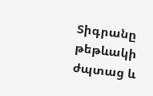Տիգրանը
թեթևակի ժպտաց և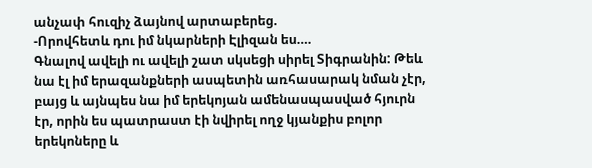անչափ հուզիչ ձայնով արտաբերեց.
-Որովհետև դու իմ նկարների Էլիզան ես….
Գնալով ավելի ու ավելի շատ սկսեցի սիրել Տիգրանին: Թեև նա էլ իմ երազանքների ասպետին առհասարակ նման չէր, բայց և այնպես նա իմ երեկոյան ամենասպասված հյուրն էր, որին ես պատրաստ էի նվիրել ողջ կյանքիս բոլոր երեկոները և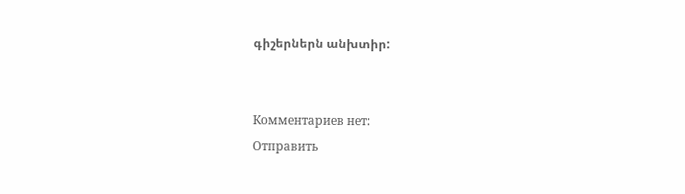գիշերներն անխտիր:


Комментариев нет:
Отправить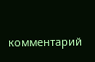комментарий